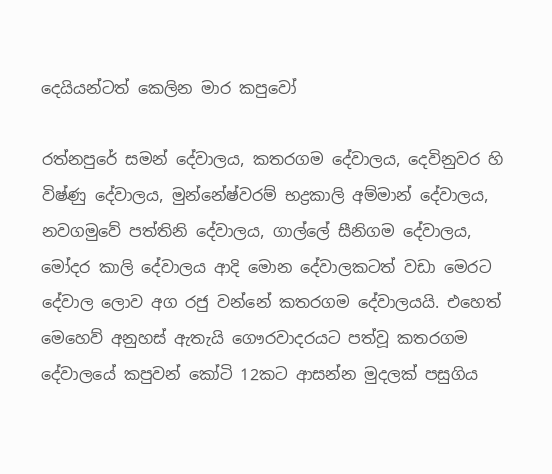දෙයියන්ටත් කෙලින මාර කපුවෝ

රත්නපුරේ සමන් දේවාලය, කතරගම දේවාලය, දෙවිනුවර හි විෂ්ණු දේවාලය, මුන්නේෂ්වරම් භද්‍රකාලි අම්මාන් දේවාලය, නවගමුවේ පත්තිනි දේවාලය, ගාල්ලේ සීනිගම දේවාලය, මෝදර කාලි දේවාලය ආදි මොන දේවාලකටත් වඩා මෙරට දේවාල ලොව අග රජු වන්නේ කතරගම දේවාලයයි. එහෙත් මෙහෙව් අනුහස් ඇතැයි ගෞරවාදරයට පත්වූ කතරගම දේවාලයේ කපුවන් කෝටි 12කට ආසන්න මුදලක් පසුගිය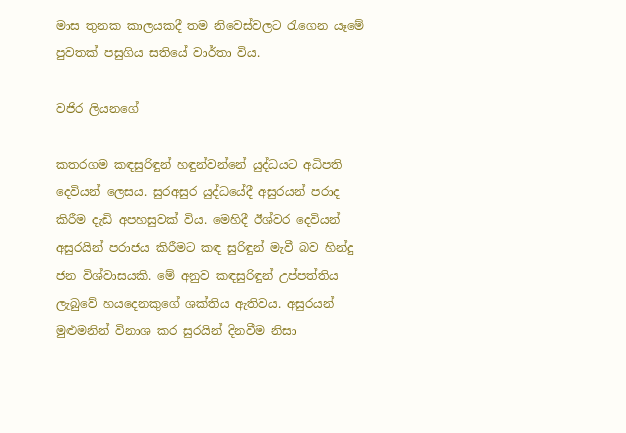මාස තුනක කාලයකදී තම නිවෙස්වලට රැගෙන යෑමේ පුවතක් පසුගිය සතියේ වාර්තා විය.

වජිර ලියනගේ

කතරගම කඳසුරිඳුන් හඳුන්වන්නේ යුද්ධයට අධිපති දෙවියන් ලෙසය. සුරඅසුර යුද්ධයේදී අසුරයන් පරාද කිරීම දැඩි අපහසුවක් විය. මෙහිදී ඊශ්වර දෙවියන් අසුරයින් පරාජය කිරීමට කඳ සුරිඳුන් මැවී බව හින්දු ජන විශ්වාසයකි. මේ අනුව කඳසුරිඳුන් උප්පත්තිය ලැබුවේ හයදෙනකුගේ ශක්තිය ඇතිවය. අසුරයන් මුළුමනින් විනාශ කර සුරයින් දිනවීම නිසා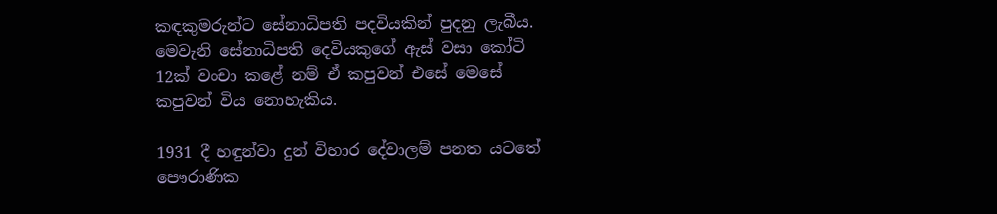කඳකුමරුන්ට සේනාධිපති පදවියකින් පුදනු ලැබීය. මෙවැනි සේනාධිපති දෙවියකුගේ ඇස් වසා කෝටි 12ක් වංචා කළේ නම් ඒ කපුවන් එසේ මෙසේ කපුවන් විය නොහැකිය.

1931 දී හඳුන්වා දුන් විහාර දේවාලම් පනත යටතේ පෞරාණික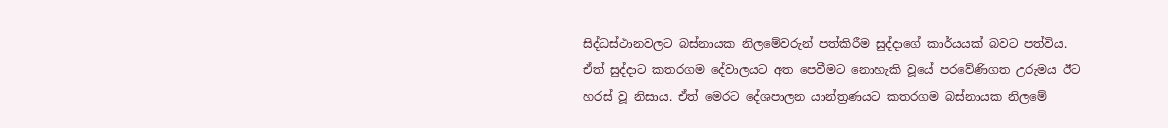සිද්ධස්ථානවලට බස්නායක නිලමේවරුන් පත්කිරීම සුද්දාගේ කාර්යයක් බවට පත්විය. ඒත් සුද්දාට කතරගම දේවාලයට අත පෙවීමට නොහැකි වූයේ පරවේණිගත උරුමය ඊට හරස් වූ නිසාය. ඒත් මෙරට දේශපාලන යාන්ත්‍රණයට කතරගම බස්නායක නිලමේ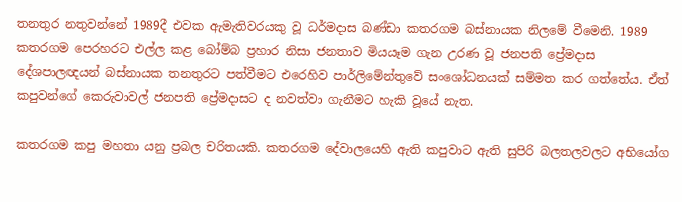තනතුර නතුවන්නේ 1989දී එවක ඇමැතිවරයකු වූ ධර්මදාස බණ්ඩා කතරගම බස්නායක නිලමේ වීමෙනි. 1989 කතරගම පෙරහරට එල්ල කළ බෝම්බ ප්‍රහාර නිසා ජනතාව මියයෑම ගැන උරණ වූ ජනපති ප්‍රේමදාස දේශපාලඥයන් බස්නායක තනතුරට පත්වීමට එරෙහිව පාර්ලිමේන්තුවේ සංශෝධනයක් සම්මත කර ගත්තේය. ඒත් කපුවන්ගේ කෙරුවාවල් ජනපති ප්‍රේමදාසට ද නවත්වා ගැනීමට හැකි වූයේ නැත.

කතරගම කපු මහතා යනු ප්‍රබල චරිතයකි. කතරගම දේවාලයෙහි ඇති කපුවාට ඇති සුපිරි බලතලවලට අභියෝග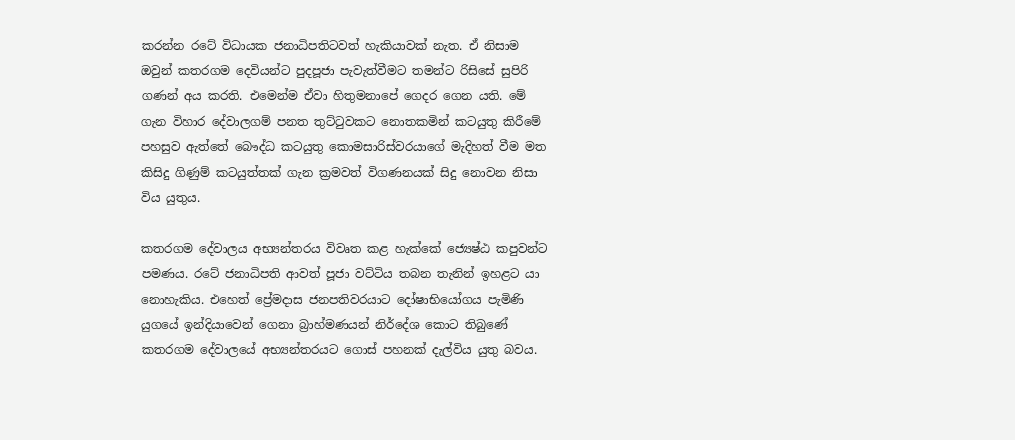කරන්න රටේ විධායක ජනාධිපතිටවත් හැකියාවක් නැත. ඒ නිසාම ඔවුන් කතරගම දෙවියන්ට පුදපූජා පැවැත්වීමට තමන්ට රිසිසේ සුපිරි ගණන් අය කරති. එමෙන්ම ඒවා හිතුමනාපේ ගෙදර ගෙන යති. මේ ගැන විහාර දේවාලගම් පනත තුට්ටුවකට නොතකමින් කටයුතු කිරීමේ පහසුව ඇත්තේ බෞද්ධ කටයුතු කොමසාරිස්වරයාගේ මැදිහත් වීම මත කිසිදු ගිණුම් කටයුත්තක් ගැන ක්‍රමවත් විගණනයක් සිදු නොවන නිසා විය යුතුය.

කතරගම දේවාලය අභ්‍යන්තරය විවෘත කළ හැක්කේ ජ්‍යෙෂ්ඨ කපුවන්ට පමණය. රටේ ජනාධිපති ආවත් පූජා වට්ටිය තබන තැනින් ඉහළට යා නොහැකිය. එහෙත් ප්‍රේමදාස ජනපතිවරයාට දෝෂාභියෝගය පැමිණි යුගයේ ඉන්දියාවෙන් ගෙනා බ්‍රාහ්මණයන් නිර්දේශ කොට තිබුණේ කතරගම දේවාලයේ අභ්‍යන්තරයට ගොස් පහනක් දැල්විය යුතු බවය.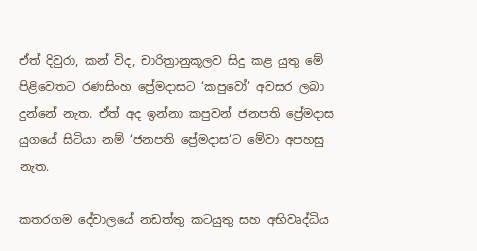ඒත් දිවුරා, කන් විද, චාරිත්‍රානුකූලව සිදු කළ යුතු මේ පිළිවෙතට රණසිංහ ප්‍රේමදාසට ‘කපුවෝ‘ අවසර ලබා දුන්නේ නැත. ඒත් අද ඉන්නා කපුවන් ජනපති ප්‍රේමදාස යුගයේ සිටියා නම් ‘ජනපති ප්‍රේමදාස‘ට මේවා අපහසු නැත.

කතරගම දේවාලයේ නඩත්තු කටයුතු සහ අභිවෘද්ධිය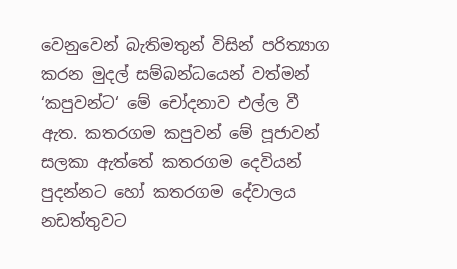වෙනුවෙන් බැතිමතුන් විසින් පරිත්‍යාග කරන මුදල් සම්බන්ධයෙන් වත්මන් ‘කපුවන්ට‘ මේ චෝදනාව එල්ල වී ඇත. කතරගම කපුවන් මේ පූජාවන් සලකා ඇත්තේ කතරගම දෙවියන් පුදන්නට හෝ කතරගම දේවාලය නඩත්තුවට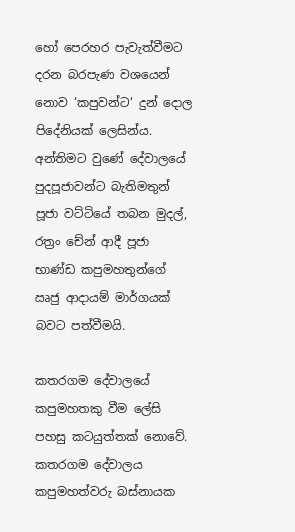හෝ පෙරහර පැවැත්වීමට දරන බරපැණ වශයෙන් නොව ‘කපුවන්ට‘ දුන් දොල පිදේනියක් ලෙසින්ය. අන්තිමට වුණේ දේවාලයේ පුදපූජාවන්ට බැතිමතුන් පූජා වට්ටියේ තබන මුදල්, රත්‍රං චේන් ආදී පූජා භාණ්ඩ කපුමහතුන්ගේ ඍජු ආදායම් මාර්ගයක් බවට පත්වීමයි.

කතරගම දේවාලයේ කපුමහතකු වීම ලේසි පහසු කටයුත්තක් නොවේ. කතරගම දේවාලය කපුමහත්වරු බස්නායක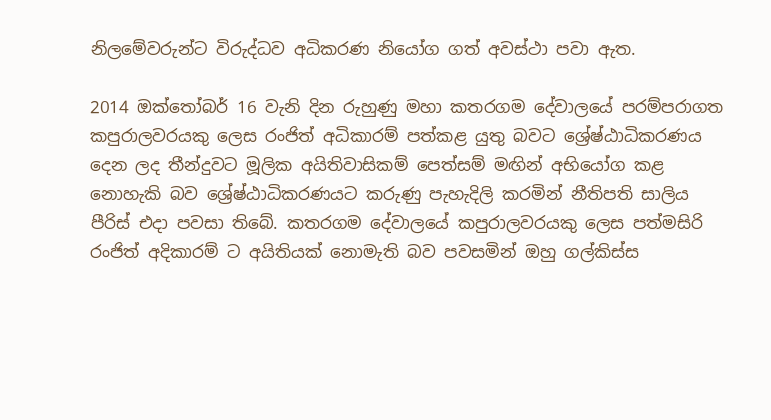නිලමේවරුන්ට විරුද්ධව අධිකරණ නියෝග ගත් අවස්ථා පවා ඇත.

2014 ඔක්තෝබර් 16 වැනි දින රුහුණු මහා කතරගම දේවාලයේ පරම්පරාගත කපුරාලවරයකු ලෙස රංජිත් අධිකාරම් පත්කළ යුතු බවට ශ්‍රේෂ්ඨාධිකරණය දෙන ලද තීන්දුවට මූලික අයිතිවාසිකම් පෙත්සම් මඟින් අභියෝග කළ නොහැකි බව ශ්‍රේෂ්ඨාධිකරණයට කරුණු පැහැදිලි කරමින් නීතිපති සාලිය පීරිස් එදා පවසා තිබේ. කතරගම දේවාලයේ කපුරාලවරයකු ලෙස පත්මසිරි රංජිත් අදිකාරම් ට අයිතියක් නොමැති බව පවසමින් ඔහු ගල්කිස්ස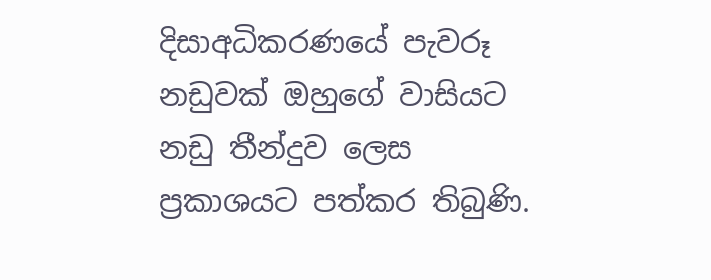දිසාඅධිකරණයේ පැවරූ නඩුවක් ඔහුගේ වාසියට නඩු තීන්දුව ලෙස ප්‍රකාශයට පත්කර තිබුණි.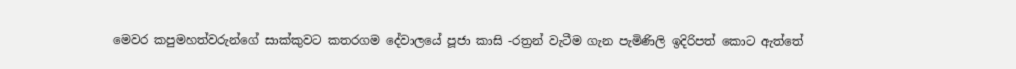මෙවර කපුමහත්වරුන්ගේ සාක්කුවට කතරගම දේවාලයේ පූජා කාසි -රත්‍රන් වැටීම ගැන පැමිණිලි ඉදිරිපත් කොට ඇත්තේ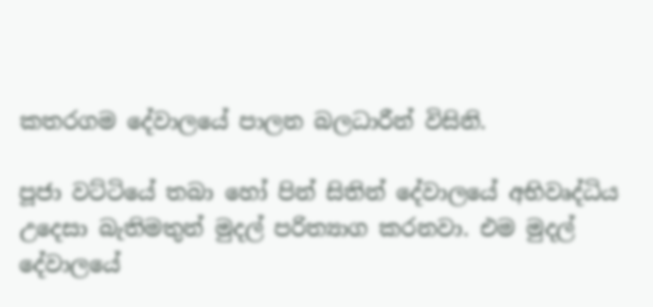කතරගම දේවාලයේ පාලන බලධාරීන් විසිනි.

පූජා වට්ටියේ තබා හෝ පින් සිතින් දේවාලයේ අභිවෘද්ධිය උදෙසා බැතිමතුන් මුදල් පරිත්‍යාග කරනවා. එම මුදල් දේවාලයේ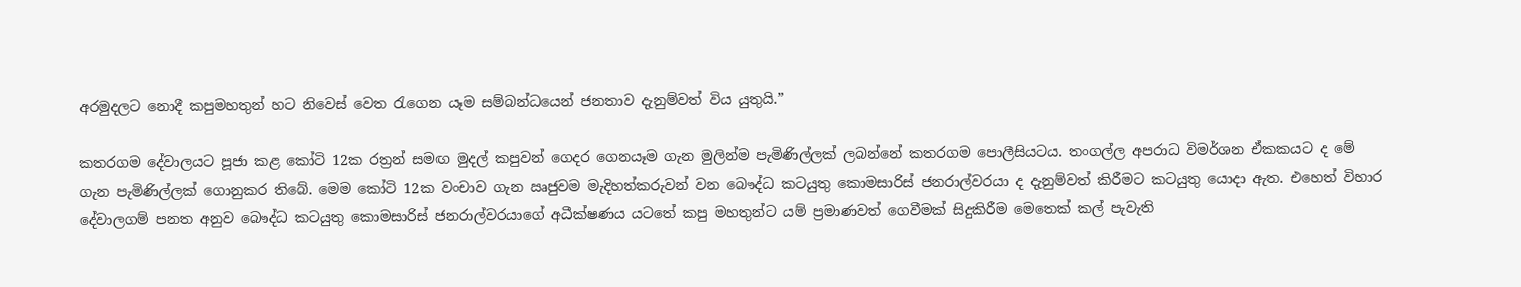අරමුදලට නොදී කපුමහතුන් හට නිවෙස් වෙත රැගෙන යෑම සම්බන්ධයෙන් ජනතාව දැනුම්වත් විය යුතුයි.”

කතරගම දේවාලයට පූජා කළ කෝටි 12ක රත්‍රන් සමඟ මුදල් කපුවන් ගෙදර ගෙනයෑම ගැන මුලින්ම පැමිණිල්ලක් ලබන්නේ කතරගම පොලීසියටය. තංගල්ල අපරාධ විමර්ශන ඒකකයට ද මේ ගැන පැමිණිල්ලක් ගොනුකර තිබේ. මෙම කෝටි 12ක වංචාව ගැන ඍජුවම මැදිහත්කරුවන් වන බෞද්ධ කටයුතු කොමසාරිස් ජනරාල්වරයා ද දැනුම්වත් කිරීමට කටයුතු යොදා ඇත. එහෙත් විහාර දේවාලගම් පනත අනුව බෞද්ධ කටයුතු කොමසාරිස් ජනරාල්වරයාගේ අධීක්ෂණය යටතේ කපු මහතුන්ට යම් ප්‍රමාණවත් ගෙවීමක් සිදුකිරීම මෙතෙක් කල් පැවැති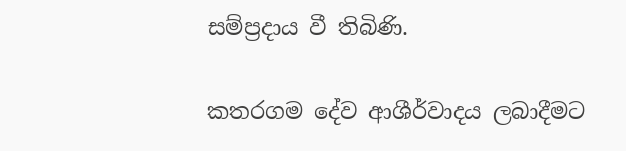සම්ප්‍රදාය වී තිබිණි.

කතරගම දේව ආශීර්වාදය ලබාදීමට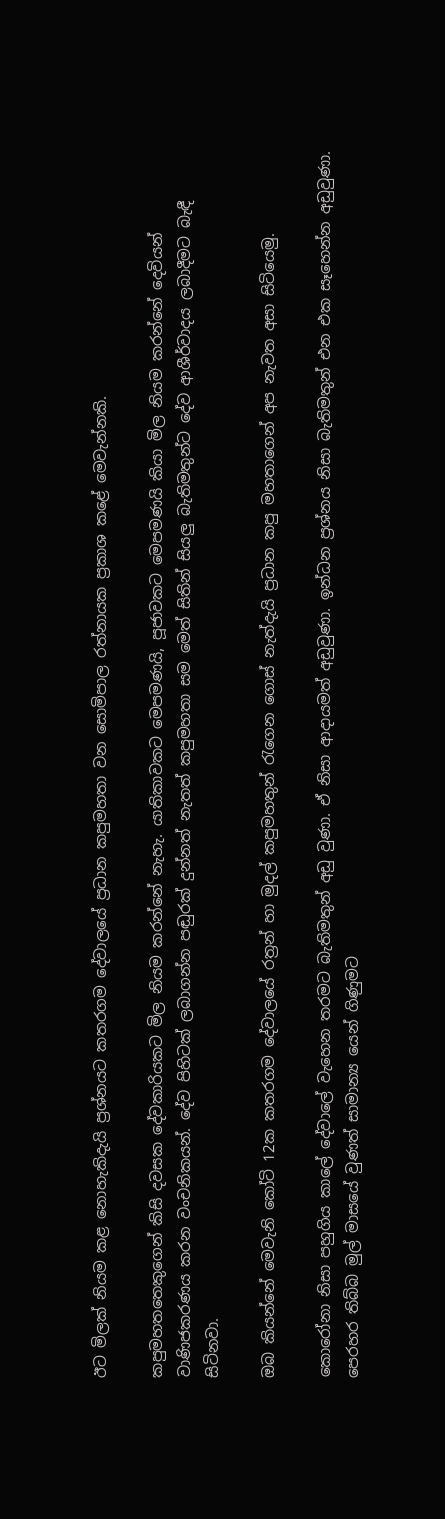ඊට මිලක් නියම කළ නොහැකිදැයි ප්‍රශ්නයට කතරගම දේවාලයේ ප්‍රධාන කපුමහතා වන සොමිපාල රත්නායක ප්‍රකාශ කළේ මෙවැන්නකි.

කපුමහතතෙකුගෙන් කිසි දවසක දේවකාරියකට මිල නියම කරන්නේ නැහැ. යාතිකාවකට මෙපමණයි, පූජාවකට මෙපමණයි කියා මිල නියම කරන්නේ දෙවියන් වාණිජකරණය කරන වංචනිකයන්. දේව පිහිටක් ලබාගන්න පඬුරක් දුන්නත් නැතත් කපුමහතා සම මෙත් සිතින් සියලු බැතිමතුන්ට දේව ආශීර්වාදය ලබාදීමට බැඳී සිටිනවා.

ඔබ කියන්නේ මෙවැනි කෝටි 12ක කතරගම දේවාලයේ රත්‍රන් හා මුදල් කපුමහතුන් රැගෙන ගොස් නැත්දැයි ප්‍රධාන කපු මහතාගෙන් අප නැවත අසා සිටියෙමු.

කොරෝනා නිසා පහුගිය කාලේ දේවාලේ වැහෙන තරමට බැතිමතුන් අඩු වුණා. ඒ නිසා ආදායමත් අඩුවුණා. ඉන්ධන ප්‍රශ්නය නිසා බැතිමතුන් එන එක සෑහෙන්න අඩුවුණා. පෙරහර තිබ්බ මුල් මාසයේ වුණත් සාමාන්‍ය යෙන් ගිණුමට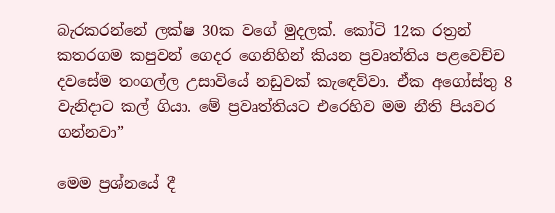බැරකරන්නේ ලක්ෂ 30ක වගේ මුදලක්. කෝටි 12ක රත්‍රන් කතරගම කපුවන් ගෙදර ගෙනිහින් කියන ප්‍රවෘත්තිය පළවෙච්ච දවසේම තංගල්ල උසාවියේ නඩුවක් කැඳෙව්වා. ඒක අගෝස්තු 8 වැනිදාට කල් ගියා. මේ ප්‍රවෘත්තියට එරෙහිව මම නීති පියවර ගන්නවා”

මෙම ප්‍රශ්නයේ දී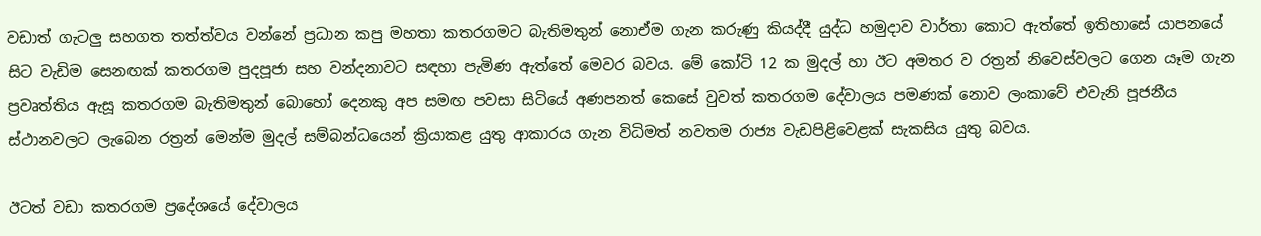වඩාත් ගැටලු සහගත තත්ත්වය වන්නේ ප්‍රධාන කපු මහතා කතරගමට බැතිමතුන් නොඒම ගැන කරුණු කියද්දී යුද්ධ හමුදාව වාර්තා කොට ඇත්තේ ඉතිහාසේ යාපනයේ සිට වැඩිම සෙනඟක් කතරගම පුදපූජා සහ වන්දනාවට සඳහා පැමිණ ඇත්තේ මෙවර බවය. මේ කෝටි 12 ක මුදල් හා ඊට අමතර ව රත්‍රන් නිවෙස්වලට ගෙන යෑම ගැන ප්‍රවෘත්තිය ඇසූ කතරගම බැතිමතුන් බොහෝ දෙනකු අප සමඟ පවසා සිටියේ අණපනත් කෙසේ වුවත් කතරගම දේවාලය පමණක් නොව ලංකාවේ එවැනි පූජනීය ස්ථානවලට ලැබෙන රත්‍රන් මෙන්ම මුදල් සම්බන්ධයෙන් ක්‍රියාකළ යුතු ආකාරය ගැන විධිමත් නවතම රාජ්‍ය වැඩපිළිවෙළක් සැකසිය යුතු බවය.

ඊටත් වඩා කතරගම ප්‍රදේශයේ දේවාලය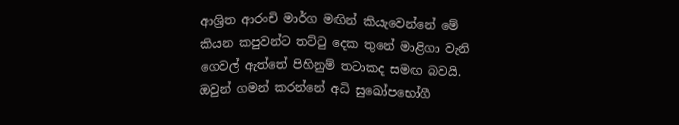ආශ්‍රිත ආරංචි මාර්ග මඟින් කියැවෙන්නේ මේ කියන කපුවන්ට තට්ටු දෙක තුනේ මාළිගා වැනි ගෙවල් ඇත්තේ පිහිනුම් තටාකද සමඟ බවයි. ඔවුන් ගමන් කරන්නේ අධි සුඛෝපභෝගී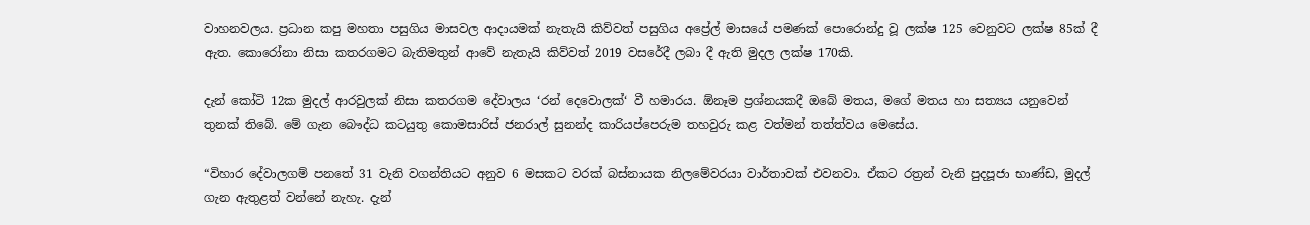වාහනවලය. ප්‍රධාන කපු මහතා පසුගිය මාසවල ආදායමක් නැතැයි කිව්වත් පසුගිය අප්‍රේල් මාසයේ පමණක් පොරොන්දු වූ ලක්ෂ 125 වෙනුවට ලක්ෂ 85ක් දී ඇත. කොරෝනා නිසා කතරගමට බැතිමතුන් ආවේ නැතැයි කිව්වත් 2019 වසරේදී ලබා දී ඇති මුදල ලක්ෂ 170කි.

දැන් කෝටි 12ක මුදල් ආරවුලක් නිසා කතරගම දේවාලය ‘රන් දෙවොලක්‘ වී හමාරය. ඕනෑම ප්‍රශ්නයකදී ඔබේ මතය, මගේ මතය හා සත්‍යය යනුවෙන් තුනක් තිබේ. මේ ගැන බෞද්ධ කටයුතු කොමසාරිස් ජනරාල් සුනන්ද කාරියප්පෙරුම තහවුරු කළ වත්මන් තත්ත්වය මෙසේය.

“විහාර දේවාලගම් පනතේ 31 වැනි වගන්තියට අනුව 6 මසකට වරක් බස්නායක නිලමේවරයා වාර්තාවක් එවනවා. ඒකට රත්‍රන් වැනි පුදපූජා භාණ්ඩ, මුදල් ගැන ඇතුළත් වන්නේ නැහැ. දැන්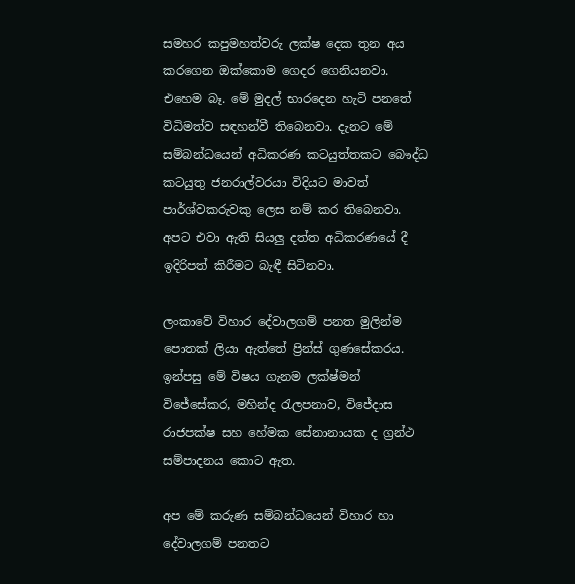සමහර කපුමහත්වරු ලක්ෂ දෙක තුන අය කරගෙන ඔක්කොම ගෙදර ගෙනියනවා. එහෙම බෑ. මේ මුදල් භාරදෙන හැටි පනතේ විධිමත්ව සඳහන්වී තිබෙනවා. දැනට මේ සම්බන්ධයෙන් අධිකරණ කටයුත්තකට බෞද්ධ කටයුතු ජනරාල්වරයා විදියට මාවත් පාර්ශ්වකරුවකු ලෙස නම් කර තිබෙනවා. අපට එවා ඇති සියලු දත්ත අධිකරණයේ දී ඉදිරිපත් කිරීමට බැඳී සිටිනවා.

ලංකාවේ විහාර දේවාලගම් පනත මුලින්ම පොතක් ලියා ඇත්තේ ප්‍රින්ස් ගුණසේකරය. ඉන්පසු මේ විෂය ගැනම ලක්ෂ්මන් විජේසේකර, මහින්ද රැලපනාව, විජේදාස රාජපක්ෂ සහ හේමක සේනානායක ද ග්‍රන්ථ සම්පාදනය කොට ඇත.

අප මේ කරුණ සම්බන්ධයෙන් විහාර හා දේවාලගම් පනතට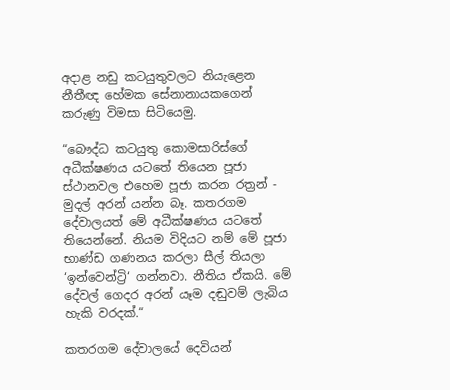අදාළ නඩු කටයුතුවලට නියැළෙන නීතීඥ හේමක සේනානායකගෙන් කරුණු විමසා සිටියෙමු.

“බෞද්ධ කටයුතු කොමසාරිස්ගේ අධීක්ෂණය යටතේ තියෙන පූජා ස්ථානවල එහෙම පූජා කරන රත්‍රන් - මුදල් අරන් යන්න බෑ. කතරගම දේවාලයත් මේ අධීක්ෂණය යටතේ තියෙන්නේ. නියම විදියට නම් මේ පූජා භාණ්ඩ ගණනය කරලා සීල් තියලා ‘ඉන්වෙන්ට්‍රි‘ ගන්නවා. නීතිය ඒකයි. මේ දේවල් ගෙදර අරන් යෑම දඬුවම් ලැබිය හැකි වරදක්.“

කතරගම දේවාලයේ දෙවියන්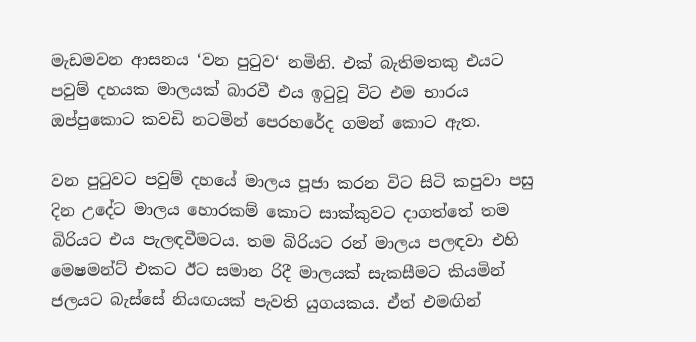මැඩමවන ආසනය ‘වන පුටුව‘ නමිනි. එක් බැතිමතකු එයට පවුම් දහයක මාලයක් බාරවී එය ඉටුවූ විට එම භාරය ඔප්පුකොට කවඩි නටමින් පෙරහරේද ගමන් කොට ඇත.

වන පුටුවට පවුම් දහයේ මාලය පූජා කරන විට සිටි කපුවා පසු දින උදේට මාලය හොරකම් කොට සාක්කුවට දාගත්තේ තම බිරියට එය පැලඳවීමටය. තම බිරියට රන් මාලය පලඳවා එහි මෙෂමන්ට් එකට ඊට සමාන රිදී මාලයක් සැකසීමට කියමින් ජලයට බැස්සේ නියඟයක් පැවති යුගයකය. ඒත් එමඟින්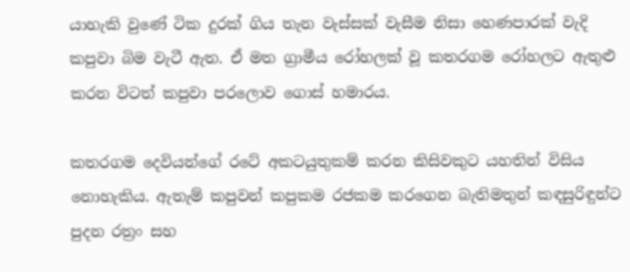යාහැකි වුණේ ටික දුරක් ගිය තැන වැස්සක් වැසීම නිසා හෙණපාරක් වැදි කපුවා බිම වැටී ඇත. ඒ මත ග්‍රාමීය රෝහලක් වූ කතරගම රෝහලට ඇතුළු කරන විටත් කපුවා පරලොව ගොස් හමාරය.

කතරගම දෙවියන්ගේ රටේ අකටයුතුකම් කරන කිසිවකුට යහතින් විසිය නොහැකිය. ඇතැම් කපුවන් කපුකම රජකම කරගෙන බැතිමතුන් කඳසුරිඳුන්ට පුදන රත්‍රං සහ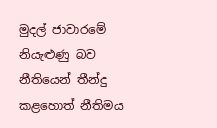මුදල් ජාවාරමේ නියැළුණු බව නීතියෙන් තීන්දු කළහොත් නීතිමය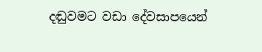දඬුවමට වඩා දේවසාපයෙන්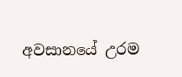අවසානයේ උරම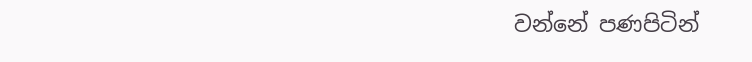වන්නේ පණපිටින්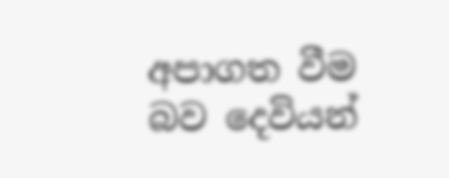අපාගත වීම බව දෙවියන්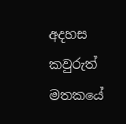අදහස කවුරුත් මතකයේ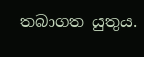තබාගත යුතුය.